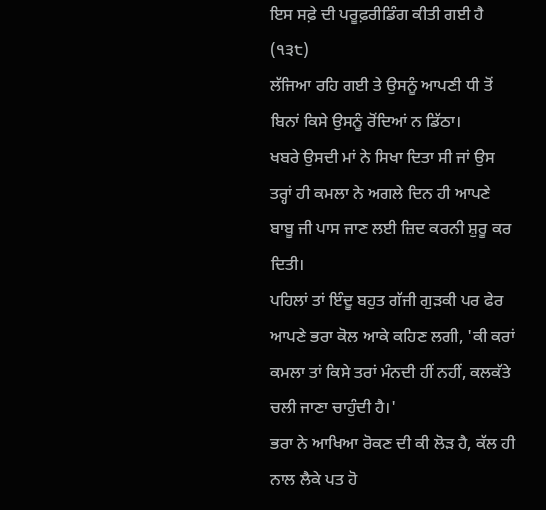ਇਸ ਸਫ਼ੇ ਦੀ ਪਰੂਫ਼ਰੀਡਿੰਗ ਕੀਤੀ ਗਈ ਹੈ
(੧੩੮)
ਲੱਜਿਆ ਰਹਿ ਗਈ ਤੇ ਉਸਨੂੰ ਆਪਣੀ ਧੀ ਤੋਂ ਬਿਨਾਂ ਕਿਸੇ ਉਸਨੂੰ ਰੋਂਦਿਆਂ ਨ ਡਿੱਠਾ।
ਖਬਰੇ ਉਸਦੀ ਮਾਂ ਨੇ ਸਿਖਾ ਦਿਤਾ ਸੀ ਜਾਂ ਉਸ ਤਰ੍ਹਾਂ ਹੀ ਕਮਲਾ ਨੇ ਅਗਲੇ ਦਿਨ ਹੀ ਆਪਣੇ ਬਾਬੂ ਜੀ ਪਾਸ ਜਾਣ ਲਈ ਜ਼ਿਦ ਕਰਨੀ ਸ਼ੁਰੂ ਕਰ ਦਿਤੀ।
ਪਹਿਲਾਂ ਤਾਂ ਇੰਦੂ ਬਹੁਤ ਗੱਜੀ ਗੁੜਕੀ ਪਰ ਫੇਰ ਆਪਣੇ ਭਰਾ ਕੋਲ ਆਕੇ ਕਹਿਣ ਲਗੀ, 'ਕੀ ਕਰਾਂ ਕਮਲਾ ਤਾਂ ਕਿਸੇ ਤਰਾਂ ਮੰਨਦੀ ਹੀਂ ਨਹੀਂ, ਕਲਕੱਤੇ ਚਲੀ ਜਾਣਾ ਚਾਹੁੰਦੀ ਹੈ।'
ਭਰਾ ਨੇ ਆਖਿਆ ਰੋਕਣ ਦੀ ਕੀ ਲੋੜ ਹੈ, ਕੱਲ ਹੀ ਨਾਲ ਲੈਕੇ ਪਤ ਹੋ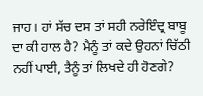ਜਾਹ। ਹਾਂ ਸੱਚ ਦਸ ਤਾਂ ਸਹੀ ਨਰੇਇੰਦ੍ਰ ਬਾਬੂ ਦਾ ਕੀ ਹਾਲ ਹੈ? ਮੈਨੂੰ ਤਾਂ ਕਦੇ ਉਹਨਾਂ ਚਿੱਠੀ ਨਹੀਂ ਪਾਈ, ਤੈਨੂੰ ਤਾਂ ਲਿਖਦੇ ਹੀ ਹੋਣਗੇ?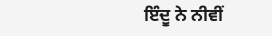ਇੰਦੂ ਨੇ ਨੀਵੀਂ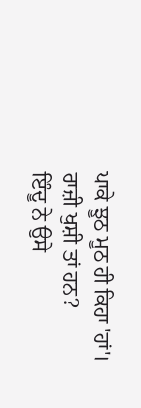ਪਾਕੇ ਝੂਠ ਮੂਠ ਹੀ ਕਿਹਾ 'ਹਾਂ'।
ਰਾਜ਼ੀ ਖੁਸ਼ੀ ਤਾਂ ਹਨ?
ਇੰਦੂ ਨੇ ਉਸੇ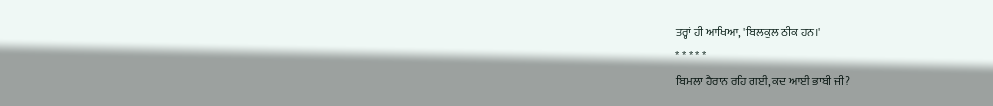ਤਰ੍ਹਾਂ ਹੀ ਆਖਿਆ, 'ਬਿਲਕੁਲ ਠੀਕ ਹਨ।'
* * * * *
ਬਿਮਲਾ ਹੈਰਾਨ ਰਹਿ ਗਈ, ਕਦ ਆਈ ਭਾਬੀ ਜੀ?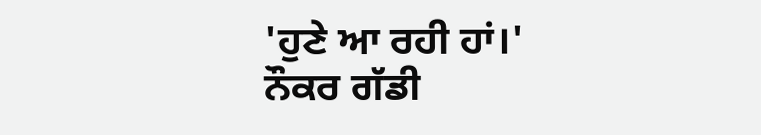'ਹੁਣੇ ਆ ਰਹੀ ਹਾਂ।'
ਨੌਕਰ ਗੱਡੀ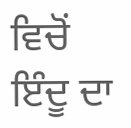ਵਿਚੋਂ ਇੰਦੂ ਦਾ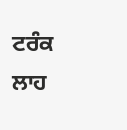ਟਰੰਕ ਲਾਹ